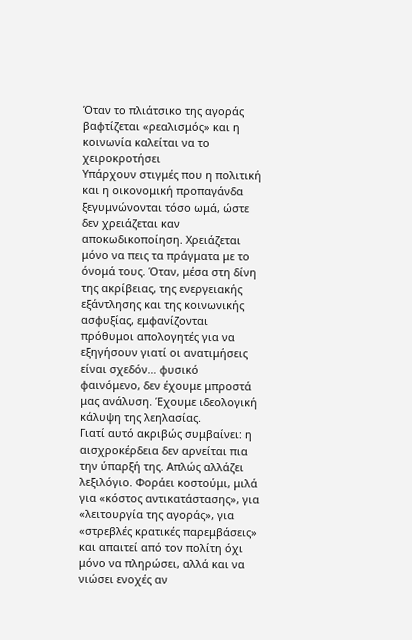Όταν το πλιάτσικο της αγοράς βαφτίζεται «ρεαλισμός» και η κοινωνία καλείται να το χειροκροτήσει
Υπάρχουν στιγμές που η πολιτική και η οικονομική προπαγάνδα ξεγυμνώνονται τόσο ωμά, ώστε δεν χρειάζεται καν αποκωδικοποίηση. Χρειάζεται μόνο να πεις τα πράγματα με το όνομά τους. Όταν, μέσα στη δίνη της ακρίβειας, της ενεργειακής εξάντλησης και της κοινωνικής ασφυξίας, εμφανίζονται πρόθυμοι απολογητές για να εξηγήσουν γιατί οι ανατιμήσεις είναι σχεδόν… φυσικό φαινόμενο, δεν έχουμε μπροστά μας ανάλυση. Έχουμε ιδεολογική κάλυψη της λεηλασίας.
Γιατί αυτό ακριβώς συμβαίνει: η αισχροκέρδεια δεν αρνείται πια την ύπαρξή της. Απλώς αλλάζει λεξιλόγιο. Φοράει κοστούμι, μιλά για «κόστος αντικατάστασης», για «λειτουργία της αγοράς», για «στρεβλές κρατικές παρεμβάσεις» και απαιτεί από τον πολίτη όχι μόνο να πληρώσει, αλλά και να νιώσει ενοχές αν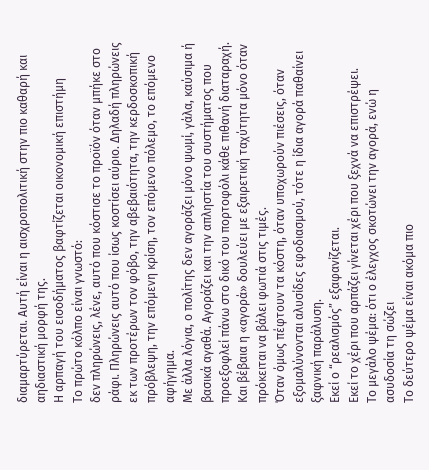διαμαρτύρεται. Αυτή είναι η αισχροπολιτική στην πιο καθαρή και αηδιαστική μορφή της.
Η αρπαγή του εισοδήματος βαφτίζεται οικονομική επιστήμη
Το πρώτο κόλπο είναι γνωστό:
δεν πληρώνεις, λένε, αυτό που κόστισε το προϊόν όταν μπήκε στο ράφι. Πληρώνεις αυτό που ίσως κοστίσει αύριο. Δηλαδή πληρώνεις εκ των προτέρων τον φόβο, την αβεβαιότητα, την κερδοσκοπική πρόβλεψη, την επόμενη κρίση, τον επόμενο πόλεμο, το επόμενο αφήγημα.
Με άλλα λόγια, ο πολίτης δεν αγοράζει μόνο ψωμί, γάλα, καύσιμα ή βασικά αγαθά. Αγοράζει και την απληστία του συστήματος που προεξοφλεί πάνω στο δικό του πορτοφόλι κάθε πιθανή διαταραχή.
Και βέβαια η «αγορά» δουλεύει με εξαιρετική ταχύτητα μόνο όταν πρόκειται να βάλει φωτιά στις τιμές.
Όταν όμως πέφτουν τα κόστη, όταν υποχωρούν πιέσεις, όταν εξομαλύνονται αλυσίδες εφοδιασμού, τότε η ίδια αγορά παθαίνει ξαφνική παράλυση.
Εκεί ο “ρεαλισμός” εξαφανίζεται.
Εκεί το χέρι που αρπάζει γίνεται χέρι που ξεχνά να επιστρέψει.
Το μεγάλο ψέμα: ότι ο έλεγχος σκοτώνει την αγορά, ενώ η ασυδοσία τη σώζει
Το δεύτερο ψέμα είναι ακόμα πιο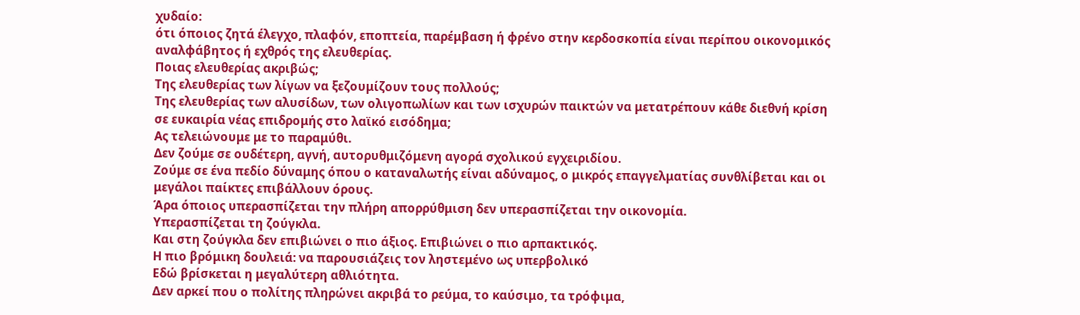χυδαίο:
ότι όποιος ζητά έλεγχο, πλαφόν, εποπτεία, παρέμβαση ή φρένο στην κερδοσκοπία είναι περίπου οικονομικός αναλφάβητος ή εχθρός της ελευθερίας.
Ποιας ελευθερίας ακριβώς;
Της ελευθερίας των λίγων να ξεζουμίζουν τους πολλούς;
Της ελευθερίας των αλυσίδων, των ολιγοπωλίων και των ισχυρών παικτών να μετατρέπουν κάθε διεθνή κρίση σε ευκαιρία νέας επιδρομής στο λαϊκό εισόδημα;
Ας τελειώνουμε με το παραμύθι.
Δεν ζούμε σε ουδέτερη, αγνή, αυτορυθμιζόμενη αγορά σχολικού εγχειριδίου.
Ζούμε σε ένα πεδίο δύναμης όπου ο καταναλωτής είναι αδύναμος, ο μικρός επαγγελματίας συνθλίβεται και οι μεγάλοι παίκτες επιβάλλουν όρους.
Άρα όποιος υπερασπίζεται την πλήρη απορρύθμιση δεν υπερασπίζεται την οικονομία.
Υπερασπίζεται τη ζούγκλα.
Και στη ζούγκλα δεν επιβιώνει ο πιο άξιος. Επιβιώνει ο πιο αρπακτικός.
Η πιο βρόμικη δουλειά: να παρουσιάζεις τον ληστεμένο ως υπερβολικό
Εδώ βρίσκεται η μεγαλύτερη αθλιότητα.
Δεν αρκεί που ο πολίτης πληρώνει ακριβά το ρεύμα, το καύσιμο, τα τρόφιμα,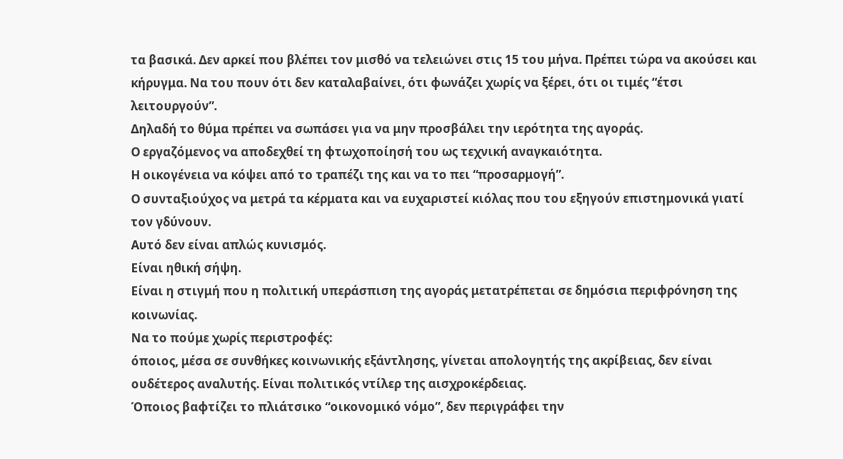τα βασικά. Δεν αρκεί που βλέπει τον μισθό να τελειώνει στις 15 του μήνα. Πρέπει τώρα να ακούσει και κήρυγμα. Να του πουν ότι δεν καταλαβαίνει, ότι φωνάζει χωρίς να ξέρει, ότι οι τιμές “έτσι λειτουργούν”.
Δηλαδή το θύμα πρέπει να σωπάσει για να μην προσβάλει την ιερότητα της αγοράς.
Ο εργαζόμενος να αποδεχθεί τη φτωχοποίησή του ως τεχνική αναγκαιότητα.
Η οικογένεια να κόψει από το τραπέζι της και να το πει “προσαρμογή”.
Ο συνταξιούχος να μετρά τα κέρματα και να ευχαριστεί κιόλας που του εξηγούν επιστημονικά γιατί τον γδύνουν.
Αυτό δεν είναι απλώς κυνισμός.
Είναι ηθική σήψη.
Είναι η στιγμή που η πολιτική υπεράσπιση της αγοράς μετατρέπεται σε δημόσια περιφρόνηση της κοινωνίας.
Να το πούμε χωρίς περιστροφές:
όποιος, μέσα σε συνθήκες κοινωνικής εξάντλησης, γίνεται απολογητής της ακρίβειας, δεν είναι ουδέτερος αναλυτής. Είναι πολιτικός ντίλερ της αισχροκέρδειας.
Όποιος βαφτίζει το πλιάτσικο “οικονομικό νόμο”, δεν περιγράφει την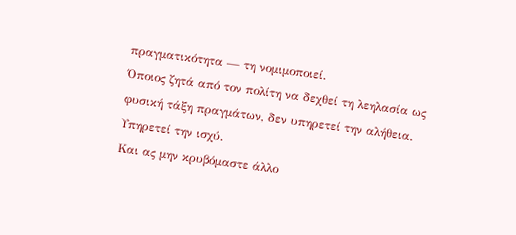πραγματικότητα — τη νομιμοποιεί.
Όποιος ζητά από τον πολίτη να δεχθεί τη λεηλασία ως φυσική τάξη πραγμάτων, δεν υπηρετεί την αλήθεια. Υπηρετεί την ισχύ.
Και ας μην κρυβόμαστε άλλο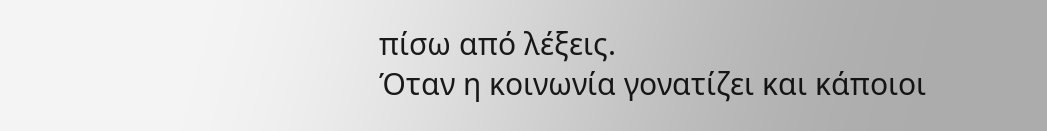πίσω από λέξεις.
Όταν η κοινωνία γονατίζει και κάποιοι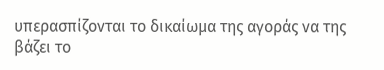υπερασπίζονται το δικαίωμα της αγοράς να της βάζει το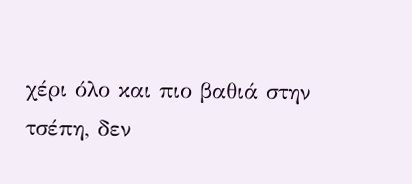χέρι όλο και πιο βαθιά στην τσέπη, δεν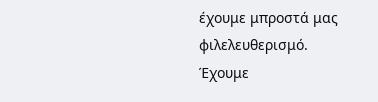έχουμε μπροστά μας φιλελευθερισμό.
Έχουμε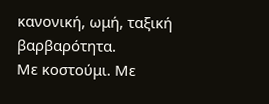κανονική, ωμή, ταξική βαρβαρότητα.
Με κοστούμι. Με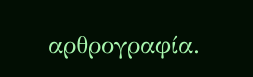αρθρογραφία.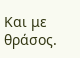Και με θράσος.